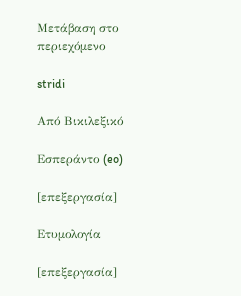Μετάβαση στο περιεχόμενο

stridi

Από Βικιλεξικό

Εσπεράντο (eo)

[επεξεργασία]

Ετυμολογία

[επεξεργασία]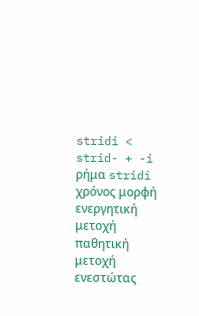stridi < strid- + -i
ρήμα stridi
χρόνος μορφή ενεργητική
μετοχή
παθητική
μετοχή
ενεστώτας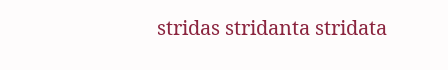stridas stridanta stridata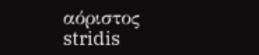αόριστος stridis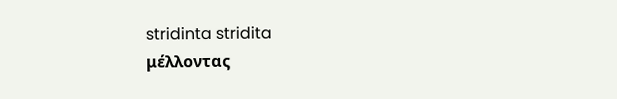stridinta stridita
μέλλοντας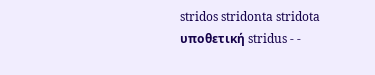stridos stridonta stridota
υποθετική stridus - -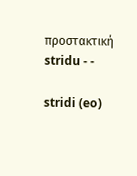προστακτική stridu - -

stridi (eo)